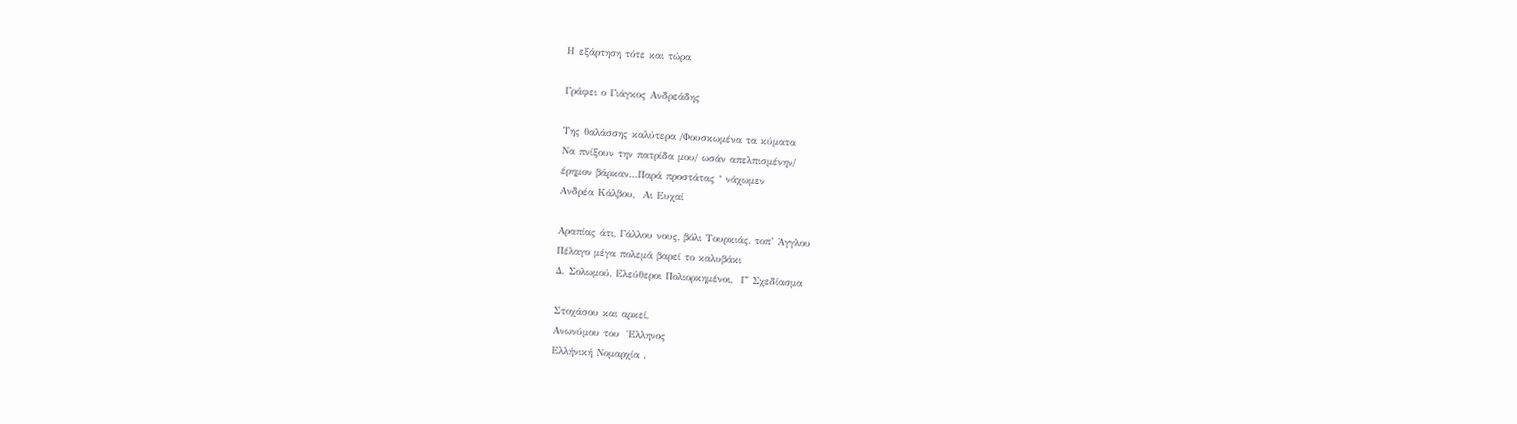Η εξάρτηση τότε και τώρα

Γράφει ο Γιάγκος Ανδρεάδης

Της θαλάσσης καλύτερα /Φουσκωμένα τα κύματα
Να πνίξουν την πατρίδα μου/ ωσάν απελπισμένην/
έρημον βάρκαν…Παρά προστάτας ‘ νάχωμεν
Ανδρέα Κάλβου,  Αι Ευχαί

Αραπίας άτι, Γάλλου νους, βόλι Τουρκιάς, τοπ’ Άγγλου
Πέλαγο μέγα πολεμά βαρεί το καλυβάκι
Δ. Σολωμού, Ελεύθεροι Πολιορκημένοι,  Γ΄ Σχεδίασμα

Στοχάσου και αρκεί,
Ανωνύμου του  Έλληνος
Ελλήνική Νομαρχία .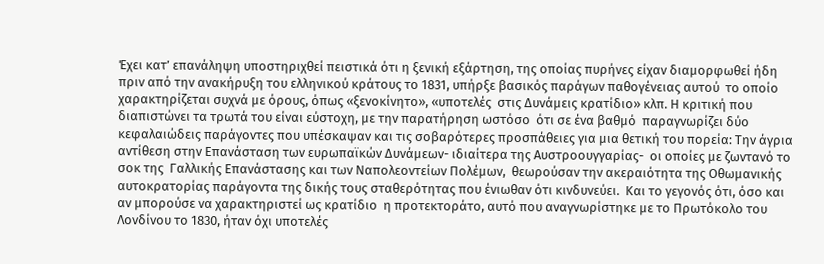Έχει κατ’ επανάληψη υποστηριχθεί πειστικά ότι η ξενική εξάρτηση, της οποίας πυρήνες είχαν διαμορφωθεί ήδη πριν από την ανακήρυξη του ελληνικού κράτους το 1831, υπήρξε βασικός παράγων παθογένειας αυτού  το οποίο χαρακτηρίζεται συχνά με όρους, όπως «ξενοκίνητο», «υποτελές  στις Δυνάμεις κρατίδιο» κλπ. Η κριτική που διαπιστώνει τα τρωτά του είναι εύστοχη, με την παρατήρηση ωστόσο  ότι σε ένα βαθμό  παραγνωρίζει δύο κεφαλαιώδεις παράγοντες που υπέσκαψαν και τις σοβαρότερες προσπάθειες για μια θετική του πορεία: Την άγρια αντίθεση στην Επανάσταση των ευρωπαϊκών Δυνάμεων- ιδιαίτερα της Αυστροουγγαρίας-  οι οποίες με ζωντανό το σοκ της  Γαλλικής Επανάστασης και των Ναπολεοντείων Πολέμων,  θεωρούσαν την ακεραιότητα της Οθωμανικής αυτοκρατορίας παράγοντα της δικής τους σταθερότητας που ένιωθαν ότι κινδυνεύει.  Και το γεγονός ότι, όσο και αν μπορούσε να χαρακτηριστεί ως κρατίδιο  η προτεκτοράτο, αυτό που αναγνωρίστηκε με το Πρωτόκολο του Λονδίνου το 1830, ήταν όχι υποτελές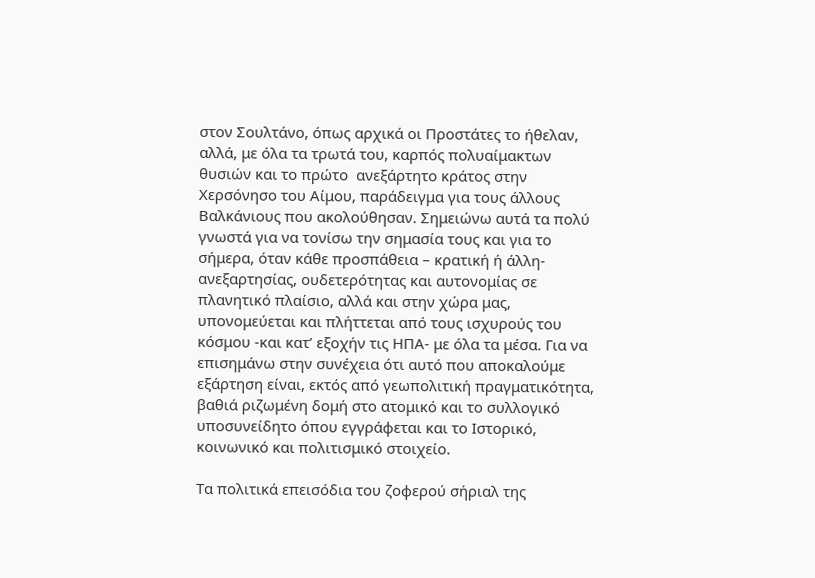στον Σουλτάνο, όπως αρχικά οι Προστάτες το ήθελαν, αλλά, με όλα τα τρωτά του, καρπός πολυαίμακτων θυσιών και το πρώτο  ανεξάρτητο κράτος στην Χερσόνησο του Αίμου, παράδειγμα για τους άλλους Βαλκάνιους που ακολούθησαν. Σημειώνω αυτά τα πολύ γνωστά για να τονίσω την σημασία τους και για το σήμερα, όταν κάθε προσπάθεια – κρατική ή άλλη- ανεξαρτησίας, ουδετερότητας και αυτονομίας σε πλανητικό πλαίσιο, αλλά και στην χώρα μας, υπονομεύεται και πλήττεται από τους ισχυρούς του κόσμου -και κατ’ εξοχήν τις ΗΠΑ- με όλα τα μέσα. Για να επισημάνω στην συνέχεια ότι αυτό που αποκαλούμε εξάρτηση είναι, εκτός από γεωπολιτική πραγματικότητα, βαθιά ριζωμένη δομή στο ατομικό και το συλλογικό υποσυνείδητο όπου εγγράφεται και το Ιστορικό, κοινωνικό και πολιτισμικό στοιχείο.

Τα πολιτικά επεισόδια του ζοφερού σήριαλ της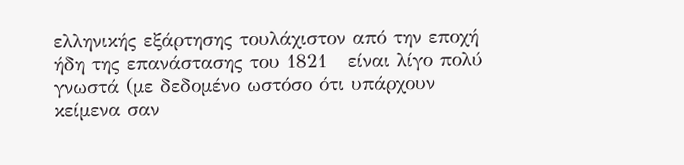ελληνικής εξάρτησης τουλάχιστον από την εποχή ήδη της επανάστασης του 1821   είναι λίγο πολύ γνωστά (με δεδομένο ωστόσο ότι υπάρχουν κείμενα σαν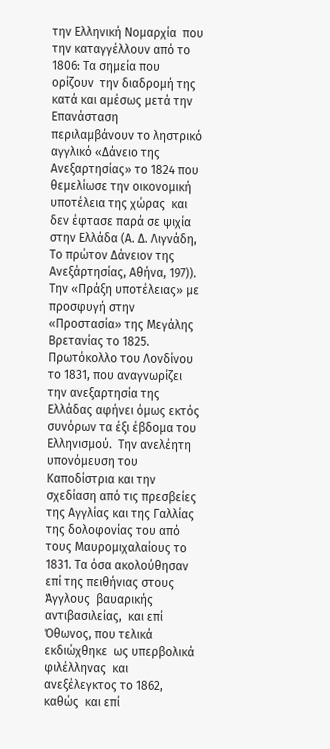την Ελληνική Νομαρχία  που την καταγγέλλουν από το 1806: Τα σημεία που ορίζουν  την διαδρομή της κατά και αμέσως μετά την Επανάσταση περιλαμβάνουν το ληστρικό αγγλικό «Δάνειο της Ανεξαρτησίας» το 1824 που θεμελίωσε την οικονομική υποτέλεια της χώρας  και δεν έφτασε παρά σε ψιχία στην Ελλάδα (Α. Δ. Λιγνάδη, Το πρώτον Δάνειον της Ανεξάρτησίας, Αθήνα, 197)). Την «Πράξη υποτέλειας» με προσφυγή στην «Προστασία» της Μεγάλης Βρετανίας το 1825.  Πρωτόκολλο του Λονδίνου το 1831, που αναγνωρίζει την ανεξαρτησία της Ελλάδας αφήνει όμως εκτός συνόρων τα έξι έβδομα του Ελληνισμού.  Την ανελέητη υπονόμευση του Καποδίστρια και την σχεδίαση από τις πρεσβείες της Αγγλίας και της Γαλλίας της δολοφονίας του από τους Μαυρομιχαλαίους το 1831. Τα όσα ακολούθησαν επί της πειθήνιας στους Άγγλους  βαυαρικής αντιβασιλείας,  και επί  Όθωνος, που τελικά εκδιώχθηκε  ως υπερβολικά φιλέλληνας  και ανεξέλεγκτος το 1862, καθώς  και επί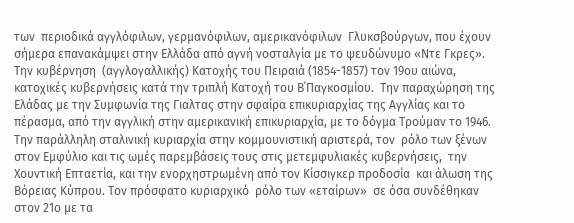των  περιοδικά αγγλόφιλων, γερμανόφιλων, αμερικανόφιλων  Γλυκσβούργων, που έχουν σήμερα επανακάμψει στην Ελλάδα από αγνή νοσταλγία με το ψευδώνυμο «Ντε Γκρες».  Την κυβέρνηση  (αγγλογαλλικής) Κατοχής του Πειραιά (1854-1857) τον 19ου αιώνα,  κατοχικές κυβερνήσεις κατά την τριπλή Κατοχή του Β΄Παγκοσμίου.  Την παραχώρηση της Ελάδας με την Συμφωνία της Γιαλτας στην σφαίρα επικυριαρχίας της Αγγλίας και το πέρασμα, από την αγγλική στην αμερικανική επικυριαρχία, με το δόγμα Τρούμαν το 1946. Την παράλληλη σταλινική κυριαρχία στην κομμουνιστική αριστερά, τον  ρόλο των ξένων στον Εμφύλιο και τις ωμές παρεμβάσεις τους στις μετεμφυλιακές κυβερνήσεις,  την Χουντική Επταετία, και την ενορχηστρωμένη από τον Κίσσιγκερ προδοσία  και άλωση της Βόρειας Κύπρου. Τον πρόσφατο κυριαρχικό  ρόλο των «εταίρων»  σε όσα συνδέθηκαν στον 21ο με τα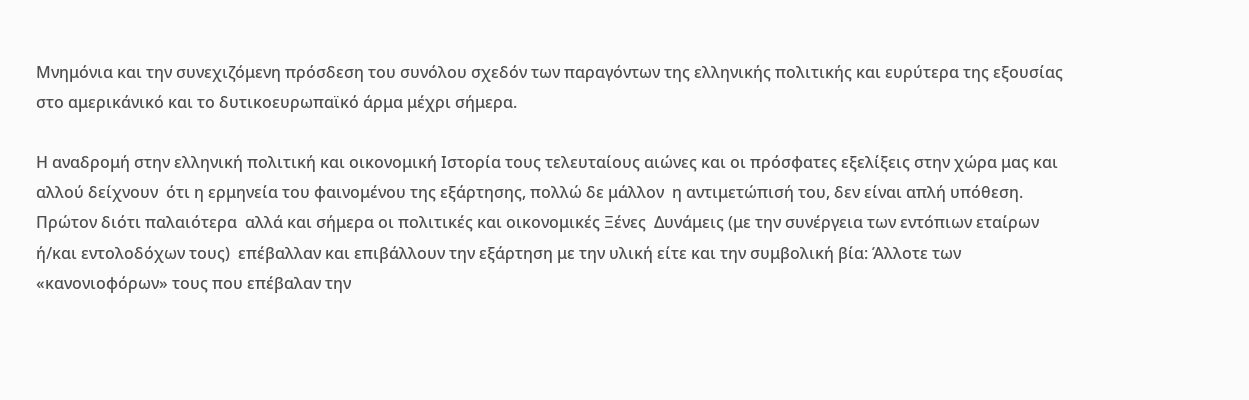Μνημόνια και την συνεχιζόμενη πρόσδεση του συνόλου σχεδόν των παραγόντων της ελληνικής πολιτικής και ευρύτερα της εξουσίας στο αμερικάνικό και το δυτικοευρωπαϊκό άρμα μέχρι σήμερα.

Η αναδρομή στην ελληνική πολιτική και οικονομική Ιστορία τους τελευταίους αιώνες και οι πρόσφατες εξελίξεις στην χώρα μας και αλλού δείχνουν  ότι η ερμηνεία του φαινομένου της εξάρτησης, πολλώ δε μάλλον  η αντιμετώπισή του, δεν είναι απλή υπόθεση. Πρώτον διότι παλαιότερα  αλλά και σήμερα οι πολιτικές και οικονομικές Ξένες  Δυνάμεις (με την συνέργεια των εντόπιων εταίρων ή/και εντολοδόχων τους)  επέβαλλαν και επιβάλλουν την εξάρτηση με την υλική είτε και την συμβολική βία: Άλλοτε των  «κανονιοφόρων» τους που επέβαλαν την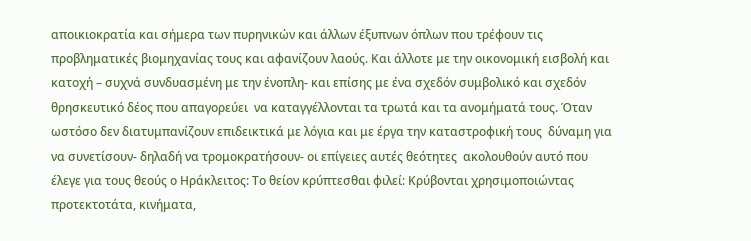αποικιοκρατία και σήμερα των πυρηνικών και άλλων έξυπνων όπλων που τρέφουν τις προβληματικές βιομηχανίας τους και αφανίζουν λαούς. Και άλλοτε με την οικονομική εισβολή και κατοχή – συχνά συνδυασμένη με την ένοπλη- και επίσης με ένα σχεδόν συμβολικό και σχεδόν θρησκευτικό δέος που απαγορεύει  να καταγγέλλονται τα τρωτά και τα ανομήματά τους. Όταν ωστόσο δεν διατυμπανίζουν επιδεικτικά με λόγια και με έργα την καταστροφική τους  δύναμη για να συνετίσουν- δηλαδή να τρομοκρατήσουν- οι επίγειες αυτές θεότητες  ακολουθούν αυτό που έλεγε για τους θεούς ο Ηράκλειτος: Το θείον κρύπτεσθαι φιλεί: Κρύβονται χρησιμοποιώντας προτεκτοτάτα, κινήματα,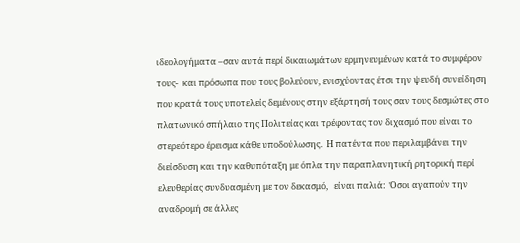ιδεολογήματα –σαν αυτά περί δικαιωμάτων ερμηνευμένων κατά το συμφέρον τους-  και πρόσωπα που τους βολεύουν, ενισχύοντας έτσι την ψευδή συνείδηση που κρατά τους υποτελείς δεμένους στην εξάρτησή τους σαν τους δεσμώτες στο πλατωνικό σπήλαιο της Πολιτείας και τρέφοντας τον διχασμό που είναι το στερεότερο έρεισμα κάθε υποδούλωσης.  Η πατέντα που περιλαμβάνει την διείσδυση και την καθυπόταξη με όπλα την παραπλανητική ρητορική περί ελευθερίας συνδυασμένη με τον δεκασμό,   είναι παλιά:  Όσοι αγαπούν την αναδρομή σε άλλες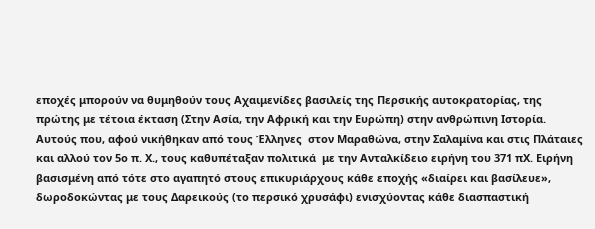εποχές μπορούν να θυμηθούν τους Αχαιμενίδες βασιλείς της Περσικής αυτοκρατορίας, της πρώτης με τέτοια έκταση (Στην Ασία, την Αφρική και την Ευρώπη) στην ανθρώπινη Ιστορία. Αυτούς που, αφού νικήθηκαν από τους Έλληνες  στον Μαραθώνα, στην Σαλαμίνα και στις Πλάταιες και αλλού τον 5ο π. Χ., τους καθυπέταξαν πολιτικά  με την Ανταλκίδειο ειρήνη του 371 πΧ. Ειρήνη βασισμένη από τότε στο αγαπητό στους επικυριάρχους κάθε εποχής «διαίρει και βασίλευε»,  δωροδοκώντας με τους Δαρεικούς (το περσικό χρυσάφι) ενισχύοντας κάθε διασπαστική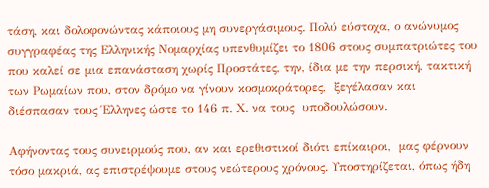τάση, και δολοφονώντας κάποιους μη συνεργάσιμους. Πολύ εύστοχα, ο ανώνυμος συγγραφέας της Ελληνικής Νομαρχίας υπενθυμίζει το 1806 στους συμπατριώτες του που καλεί σε μια επανάσταση χωρίς Προστάτες, την, ίδια με την περσική, τακτική των Ρωμαίων που, στον δρόμο να γίνουν κοσμοκράτορες,  ξεγέλασαν και διέσπασαν τους Έλληνες ώστε το 146 π. Χ. να τους  υποδουλώσουν.

Αφήνοντας τους συνειρμούς που, αν και ερεθιστικοί διότι επίκαιροι,  μας φέρνουν τόσο μακριά, ας επιστρέψουμε στους νεώτερους χρόνους. Υποστηρίζεται, όπως ήδη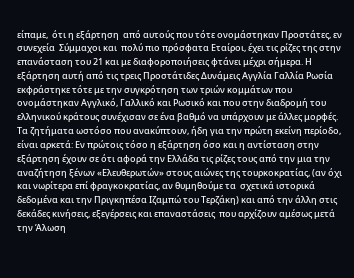είπαμε,  ότι η εξάρτηση  από αυτούς που τότε ονομάστηκαν Προστάτες, εν συνεχεία  Σύμμαχοι και  πολύ πιο πρόσφατα Εταίροι, έχει τις ρίζες της στην επανάσταση του 21 και με διαφοροποιήσεις φτάνει μέχρι σήμερα. Η εξάρτηση αυτή από τις τρεις Προστάτιδες Δυνάμεις Αγγλία Γαλλία Ρωσία εκφράστηκε τότε με την συγκρότηση των τριών κομμάτων που ονομάστηκαν Αγγλικό, Γαλλικό και Ρωσικό και που στην διαδρομή του ελληνικού κράτους συνέχισαν σε ένα βαθμό να υπάρχουν με άλλες μορφές. Τα ζητήματα ωστόσο που ανακύπτουν, ήδη για την πρώτη εκείνη περίοδο, είναι αρκετά: Εν πρώτοις τόσο η εξάρτηση όσο και η αντίσταση στην εξάρτηση έχουν σε ότι αφορά την Ελλάδα τις ρίζες τους από την μια την αναζήτηση ξένων «Ελευθερωτών» στους αιώνες της τουρκοκρατίας, (αν όχι και νωρίτερα επί φραγκοκρατίας, αν θυμηθούμε τα  σχετικά ιστορικά δεδομένα και την Πριγκηπέσα Ιζαμπώ του Τερζάκη) και από την άλλη στις δεκάδες κινήσεις, εξεγέρσεις και επαναστάσεις  που αρχίζουν αμέσως μετά την Άλωση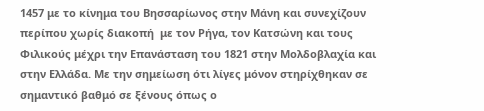1457 με το κίνημα του Βησσαρίωνος στην Μάνη και συνεχίζουν περίπου χωρίς διακοπή  με τον Ρήγα, τον Κατσώνη και τους Φιλικούς μέχρι την Επανάσταση του 1821 στην Μολδοβλαχία και στην Ελλάδα. Με την σημείωση ότι λίγες μόνον στηρίχθηκαν σε σημαντικό βαθμό σε ξένους όπως ο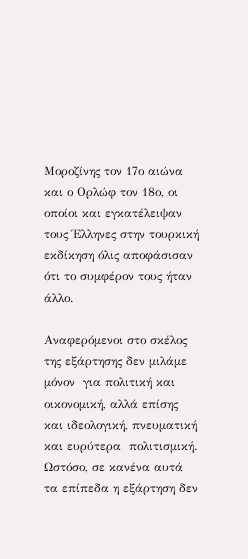Μοροζίνης τον 17ο αιώνα και ο Ορλώφ τον 18ο, οι οποίοι και εγκατέλειψαν τους Έλληνες στην τουρκική εκδίκηση όλις αποφάσισαν ότι το συμφέρον τους ήταν άλλο.

Αναφερόμενοι στο σκέλος της εξάρτησης δεν μιλάμε μόνον  για πολιτική και οικονομική, αλλά επίσης και ιδεολογική, πνευματική και ευρύτερα  πολιτισμική.  Ωστόσο, σε κανένα αυτά τα επίπεδα η εξάρτηση δεν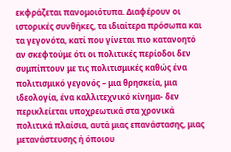εκφράζεται πανομοιότυπα. Διαφέρουν οι ιστορικές συνθήκες, τα ιδιαίτερα πρόσωπα και τα γεγονότα, κατί που γίνεται πιο κατανοητό αν σκεφτούμε ότι οι πολιτικές περίοδοι δεν συμπίπτουν με τις πολιτισμικές καθώς ένα πολιτισμικό γεγονός – μια θρησκεία, μια ιδεολογία, ένα καλλιτεχνικό κίνημα- δεν περικλείεται υποχρεωτικά στα χρονικά πολιτικά πλαίσια, αυτά μιας επανάστασης, μιας μετανάστευσης ή όποιου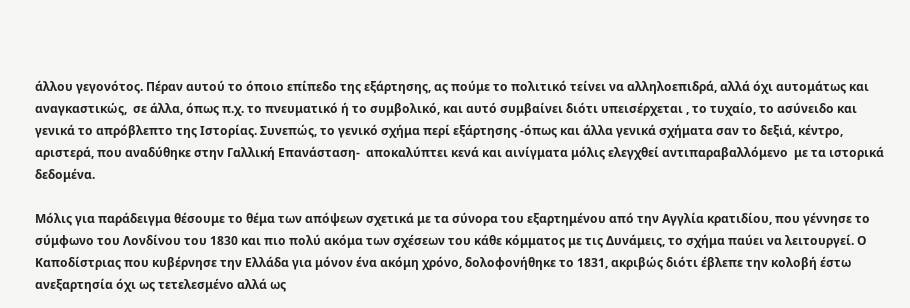άλλου γεγονότος. Πέραν αυτού το όποιο επίπεδο της εξάρτησης, ας πούμε το πολιτικό τείνει να αλληλοεπιδρά, αλλά όχι αυτομάτως και αναγκαστικώς,  σε άλλα, όπως π.χ. το πνευματικό ή το συμβολικό, και αυτό συμβαίνει διότι υπεισέρχεται , το τυχαίο, το ασύνειδο και γενικά το απρόβλεπτο της Ιστορίας. Συνεπώς, το γενικό σχήμα περί εξάρτησης -όπως και άλλα γενικά σχήματα σαν το δεξιά, κέντρο, αριστερά, που αναδύθηκε στην Γαλλική Επανάσταση-  αποκαλύπτει κενά και αινίγματα μόλις ελεγχθεί αντιπαραβαλλόμενο  με τα ιστορικά δεδομένα.

Μόλις για παράδειγμα θέσουμε το θέμα των απόψεων σχετικά με τα σύνορα του εξαρτημένου από την Αγγλία κρατιδίου, που γέννησε το σύμφωνο του Λονδίνου του 1830 και πιο πολύ ακόμα των σχέσεων του κάθε κόμματος με τις Δυνάμεις, το σχήμα παύει να λειτουργεί. Ο Καποδίστριας που κυβέρνησε την Ελλάδα για μόνον ένα ακόμη χρόνο, δολοφονήθηκε το 1831, ακριβώς διότι έβλεπε την κολοβή έστω ανεξαρτησία όχι ως τετελεσμένο αλλά ως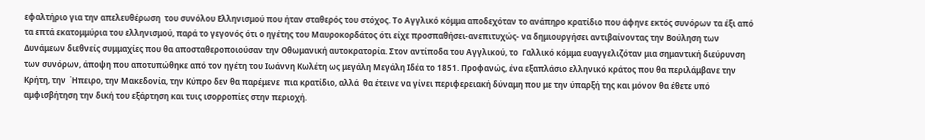εφαλτήριο για την απελευθέρωση  του συνόλου Ελληνισμού που ήταν σταθερός του στόχος. Το Αγγλικό κόμμα αποδεχόταν το ανάπηρο κρατίδιο που άφηνε εκτός συνόρων τα έξι από τα επτά εκατομμύρια του ελληνισμού, παρά το γεγονός ότι ο ηγέτης του Μαυροκορδάτος ότι είχε προσπαθήσει-ανεπιτυχώς- να δημιουργήσει αντιβαίνοντας την Βούληση των Δυνάμεων διεθνείς συμμαχίες που θα αποσταθεροποιούσαν την Οθωμανική αυτοκρατορία. Στον αντίποδα του Αγγλικού, το  Γαλλικό κόμμα ευαγγελιζόταν μια σημαντική διεύρυνση των συνόρων, άποψη που αποτυπώθηκε από τον ηγέτη του Ιωάννη Κωλέτη ως μεγάλη Μεγάλη Ιδέα το 1851. Προφανώς, ένα εξαπλάσιο ελληνικό κράτος που θα περιλάμβανε την Κρήτη, την  Ήπειρο, την Μακεδονία, την Κύπρο δεν θα παρέμενε  πια κρατίδιο, αλλά  θα έτεινε να γίνει περιφερειακή δύναμη που με την ύπαρξή της και μόνον θα έθετε υπό αμφισβήτηση την δική του εξάρτηση και τυις ισορροπίες στην περιοχή.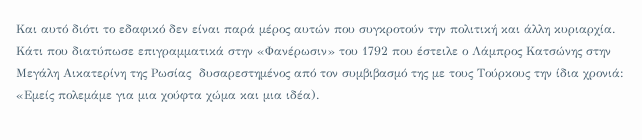Και αυτό διότι το εδαφικό δεν είναι παρά μέρος αυτών που συγκροτούν την πολιτική και άλλη κυριαρχία. Κάτι που διατύπωσε επιγραμματικά στην «Φανέρωσιν» του 1792 που έστειλε ο Λάμπρος Κατσώνης στην Μεγάλη Αικατερίνη της Ρωσίας  δυσαρεστημένος από τον συμβιβασμό της με τους Τούρκους την ίδια χρονιά: «Εμείς πολεμάμε για μια χούφτα χώμα και μια ιδέα).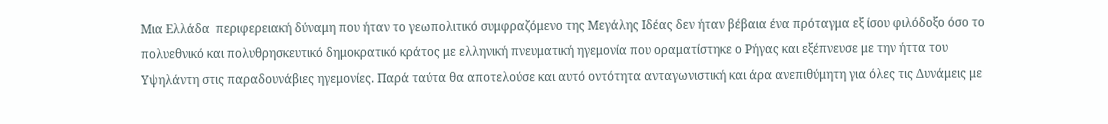Μια Ελλάδα  περιφερειακή δύναμη που ήταν το γεωπολιτικό συμφραζόμενο της Μεγάλης Ιδέας δεν ήταν βέβαια ένα πρόταγμα εξ ίσου φιλόδοξο όσο το πολυεθνικό και πολυθρησκευτικό δημοκρατικό κράτος με ελληνική πνευματική ηγεμονία που οραματίστηκε ο Ρήγας και εξέπνευσε με την ήττα του Υψηλάντη στις παραδουνάβιες ηγεμονίες. Παρά ταύτα θα αποτελούσε και αυτό οντότητα ανταγωνιστική και άρα ανεπιθύμητη για όλες τις Δυνάμεις με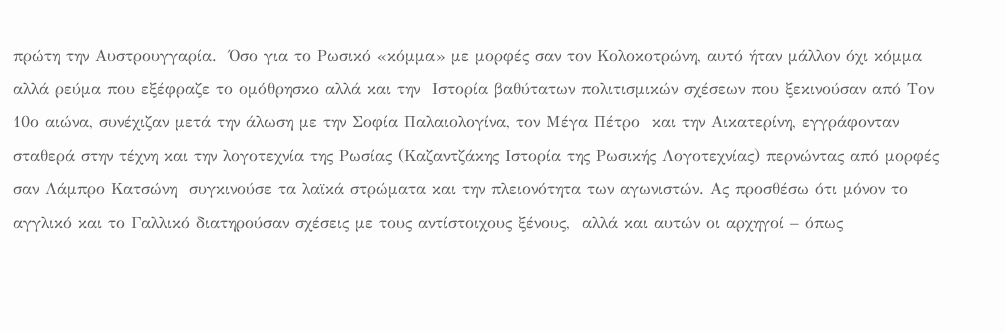πρώτη την Αυστρουγγαρία.  Όσο για το Ρωσικό «κόμμα» με μορφές σαν τον Κολοκοτρώνη, αυτό ήταν μάλλον όχι κόμμα αλλά ρεύμα που εξέφραζε το ομόθρησκο αλλά και την  Ιστορία βαθύτατων πολιτισμικών σχέσεων που ξεκινούσαν από Τον 10ο αιώνα, συνέχιζαν μετά την άλωση με την Σοφία Παλαιολογίνα, τον Μέγα Πέτρο  και την Αικατερίνη, εγγράφονταν σταθερά στην τέχνη και την λογοτεχνία της Ρωσίας (Καζαντζάκης Ιστορία της Ρωσικής Λογοτεχνίας) περνώντας από μορφές σαν Λάμπρο Κατσώνη  συγκινούσε τα λαϊκά στρώματα και την πλειονότητα των αγωνιστών. Ας προσθέσω ότι μόνον το αγγλικό και το Γαλλικό διατηρούσαν σχέσεις με τους αντίστοιχους ξένους,  αλλά και αυτών οι αρχηγοί – όπως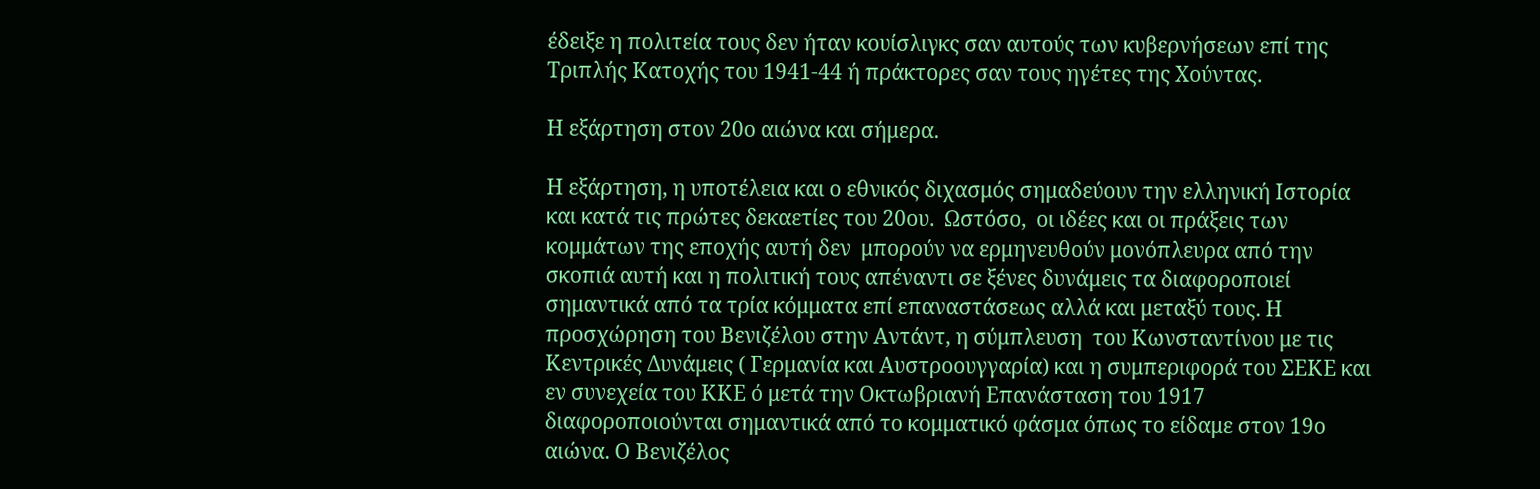έδειξε η πολιτεία τους δεν ήταν κουίσλιγκς σαν αυτούς των κυβερνήσεων επί της Τριπλής Κατοχής του 1941-44 ή πράκτορες σαν τους ηγέτες της Χούντας.

Η εξάρτηση στον 20ο αιώνα και σήμερα.

Η εξάρτηση, η υποτέλεια και ο εθνικός διχασμός σημαδεύουν την ελληνική Ιστορία και κατά τις πρώτες δεκαετίες του 20ου.  Ωστόσο,  οι ιδέες και οι πράξεις των κομμάτων της εποχής αυτή δεν  μπορούν να ερμηνευθούν μονόπλευρα από την σκοπιά αυτή και η πολιτική τους απέναντι σε ξένες δυνάμεις τα διαφοροποιεί σημαντικά από τα τρία κόμματα επί επαναστάσεως αλλά και μεταξύ τους. Η προσχώρηση του Βενιζέλου στην Αντάντ, η σύμπλευση  του Κωνσταντίνου με τις Κεντρικές Δυνάμεις ( Γερμανία και Αυστροουγγαρία) και η συμπεριφορά του ΣΕΚΕ και εν συνεχεία του ΚΚΕ ό μετά την Οκτωβριανή Επανάσταση του 1917 διαφοροποιούνται σημαντικά από το κομματικό φάσμα όπως το είδαμε στον 19ο αιώνα. Ο Βενιζέλος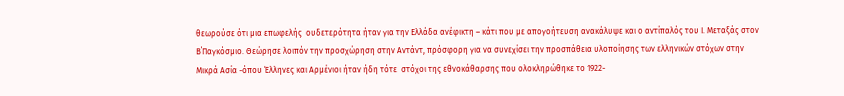θεωρούσε ότι μια επωφελής  ουδετερότητα ήταν για την Ελλάδα ανέφικτη – κάτι που με απογοήτευση ανακάλυψε και ο αντίπαλός του Ι. Μεταξάς στον Β΄Παγκόσμιο. Θεώρησε λοιπόν την προσχώρηση στην Αντάντ, πρόσφορη για να συνεχίσει την προσπάθεια υλοποίησης των ελληνικών στόχων στην Μικρά Ασία -όπου Έλληνες και Αρμένιοι ήταν ήδη τότε  στόχοι της εθνοκάθαρσης που ολοκληρώθηκε το 1922-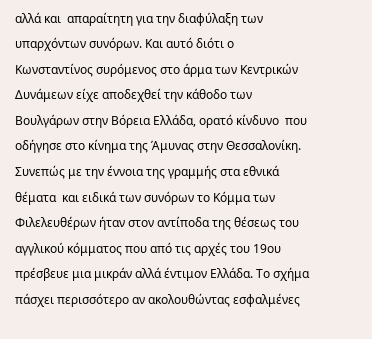αλλά και  απαραίτητη για την διαφύλαξη των υπαρχόντων συνόρων. Και αυτό διότι ο Κωνσταντίνος συρόμενος στο άρμα των Κεντρικών Δυνάμεων είχε αποδεχθεί την κάθοδο των  Βουλγάρων στην Βόρεια Ελλάδα, ορατό κίνδυνο  που οδήγησε στο κίνημα της Άμυνας στην Θεσσαλονίκη. Συνεπώς με την έννοια της γραμμής στα εθνικά θέματα  και ειδικά των συνόρων το Κόμμα των Φιλελευθέρων ήταν στον αντίποδα της θέσεως του αγγλικού κόμματος που από τις αρχές του 19ου πρέσβευε μια μικράν αλλά έντιμον Ελλάδα. Το σχήμα πάσχει περισσότερο αν ακολουθώντας εσφαλμένες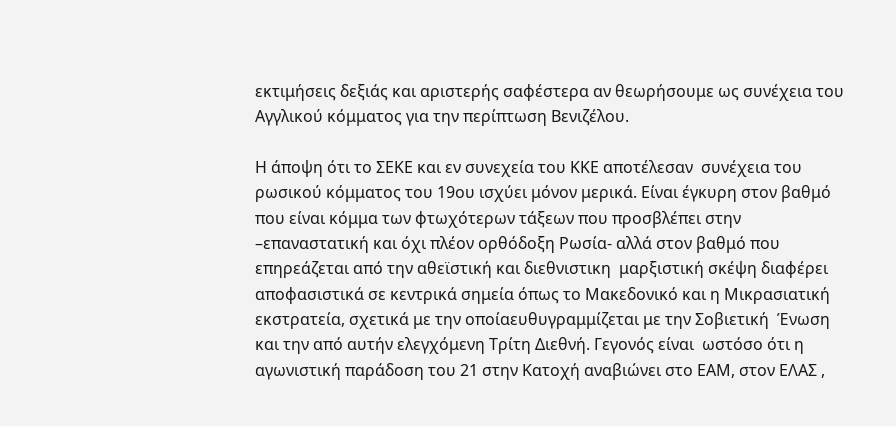εκτιμήσεις δεξιάς και αριστερής σαφέστερα αν θεωρήσουμε ως συνέχεια του Αγγλικού κόμματος για την περίπτωση Βενιζέλου.

Η άποψη ότι το ΣΕΚΕ και εν συνεχεία του ΚΚΕ αποτέλεσαν  συνέχεια του ρωσικού κόμματος του 19ου ισχύει μόνον μερικά. Είναι έγκυρη στον βαθμό που είναι κόμμα των φτωχότερων τάξεων που προσβλέπει στην –επαναστατική και όχι πλέον ορθόδοξη Ρωσία- αλλά στον βαθμό που επηρεάζεται από την αθεϊστική και διεθνιστικη  μαρξιστική σκέψη διαφέρει αποφασιστικά σε κεντρικά σημεία όπως το Μακεδονικό και η Μικρασιατική εκστρατεία, σχετικά με την οποίαευθυγραμμίζεται με την Σοβιετική  Ένωση και την από αυτήν ελεγχόμενη Τρίτη Διεθνή. Γεγονός είναι  ωστόσο ότι η αγωνιστική παράδοση του 21 στην Κατοχή αναβιώνει στο ΕΑΜ, στον ΕΛΑΣ ,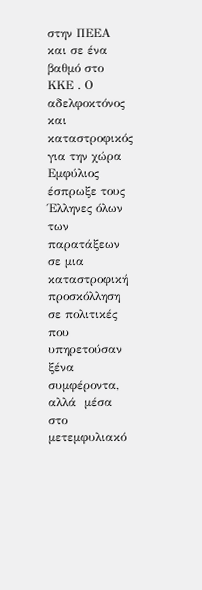στην ΠΕΕΑ και σε ένα βαθμό στο ΚΚΕ . Ο αδελφοκτόνος και καταστροφικός για την χώρα Εμφύλιος έσπρωξε τους Έλληνες όλων των παρατάξεων σε μια καταστροφική προσκόλληση σε πολιτικές που υπηρετούσαν ξένα συμφέροντα,  αλλά  μέσα στο μετεμφυλιακό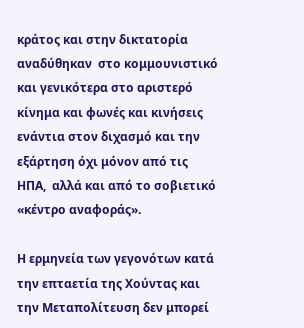κράτος και στην δικτατορία αναδύθηκαν  στο κομμουνιστικό και γενικότερα στο αριστερό κίνημα και φωνές και κινήσεις ενάντια στον διχασμό και την εξάρτηση όχι μόνον από τις ΗΠΑ,  αλλά και από το σοβιετικό «κέντρο αναφοράς».

Η ερμηνεία των γεγονότων κατά την επταετία της Χούντας και  την Μεταπολίτευση δεν μπορεί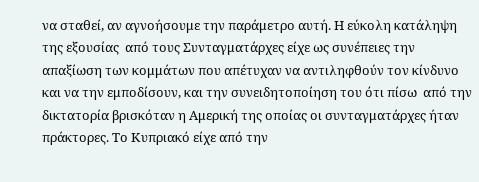να σταθεί, αν αγνοήσουμε την παράμετρο αυτή. Η εύκολη κατάληψη της εξουσίας  από τους Συνταγματάρχες είχε ως συνέπειες την απαξίωση των κομμάτων που απέτυχαν να αντιληφθούν τον κίνδυνο και να την εμποδίσουν, και την συνειδητοποίηση του ότι πίσω  από την δικτατορία βρισκόταν η Αμερική της οποίας οι συνταγματάρχες ήταν πράκτορες. Το Κυπριακό είχε από την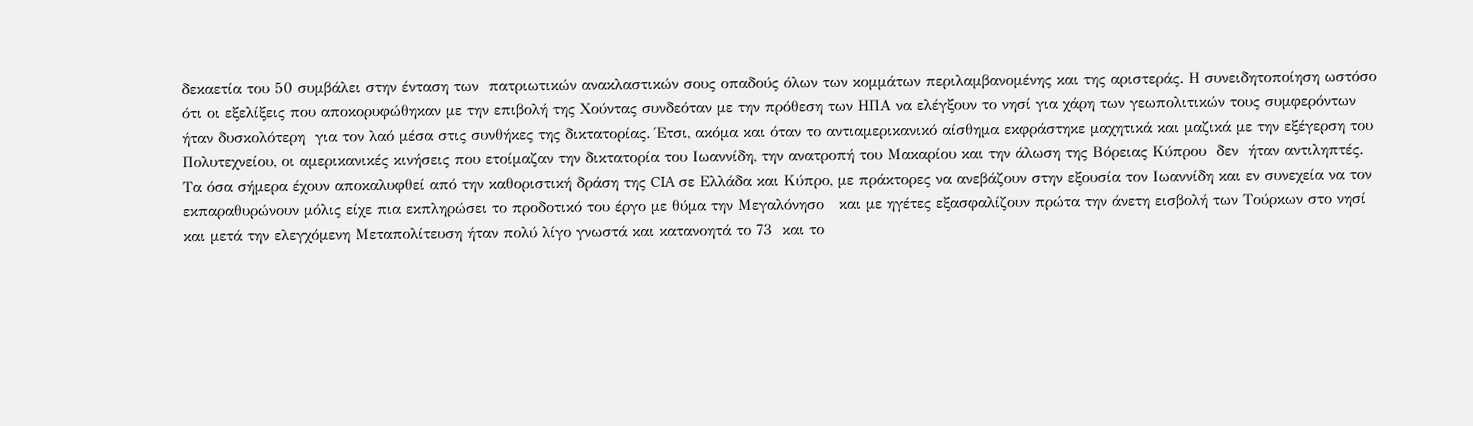δεκαετία του 50 συμβάλει στην ένταση των  πατριωτικών ανακλαστικών σους οπαδούς όλων των κομμάτων περιλαμβανομένης και της αριστεράς. Η συνειδητοποίηση ωστόσο ότι οι εξελίξεις που αποκορυφώθηκαν με την επιβολή της Χούντας συνδεόταν με την πρόθεση των ΗΠΑ να ελέγξουν το νησί για χάρη των γεωπολιτικών τους συμφερόντων ήταν δυσκολότερη  για τον λαό μέσα στις συνθήκες της δικτατορίας. Έτσι, ακόμα και όταν το αντιαμερικανικό αίσθημα εκφράστηκε μαχητικά και μαζικά με την εξέγερση του Πολυτεχνείου, οι αμερικανικές κινήσεις που ετοίμαζαν την δικτατορία του Ιωαννίδη, την ανατροπή του Μακαρίου και την άλωση της Βόρειας Κύπρου  δεν  ήταν αντιληπτές.  Τα όσα σήμερα έχουν αποκαλυφθεί από την καθοριστική δράση της CIA σε Ελλάδα και Κύπρο, με πράκτορες να ανεβάζουν στην εξουσία τον Ιωαννίδη και εν συνεχεία να τον εκπαραθυρώνουν μόλις είχε πια εκπληρώσει το προδοτικό του έργο με θύμα την Μεγαλόνησο   και με ηγέτες εξασφαλίζουν πρώτα την άνετη εισβολή των Τούρκων στο νησί και μετά την ελεγχόμενη Μεταπολίτευση ήταν πολύ λίγο γνωστά και κατανοητά το 73  και το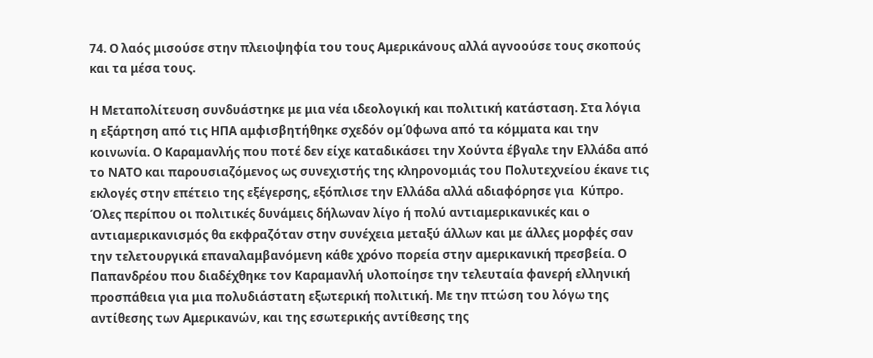74. Ο λαός μισούσε στην πλειοψηφία του τους Αμερικάνους αλλά αγνοούσε τους σκοπούς και τα μέσα τους.

Η Μεταπολίτευση συνδυάστηκε με μια νέα ιδεολογική και πολιτική κατάσταση. Στα λόγια η εξάρτηση από τις ΗΠΑ αμφισβητήθηκε σχεδόν ομ΄0φωνα από τα κόμματα και την κοινωνία. Ο Καραμανλής που ποτέ δεν είχε καταδικάσει την Χούντα έβγαλε την Ελλάδα από το ΝΑΤΟ και παρουσιαζόμενος ως συνεχιστής της κληρονομιάς του Πολυτεχνείου έκανε τις εκλογές στην επέτειο της εξέγερσης, εξόπλισε την Ελλάδα αλλά αδιαφόρησε για  Κύπρο. Όλες περίπου οι πολιτικές δυνάμεις δήλωναν λίγο ή πολύ αντιαμερικανικές και ο αντιαμερικανισμός θα εκφραζόταν στην συνέχεια μεταξύ άλλων και με άλλες μορφές σαν την τελετουργικά επαναλαμβανόμενη κάθε χρόνο πορεία στην αμερικανική πρεσβεία. Ο Παπανδρέου που διαδέχθηκε τον Καραμανλή υλοποίησε την τελευταία φανερή ελληνική προσπάθεια για μια πολυδιάστατη εξωτερική πολιτική. Με την πτώση του λόγω της   αντίθεσης των Αμερικανών, και της εσωτερικής αντίθεσης της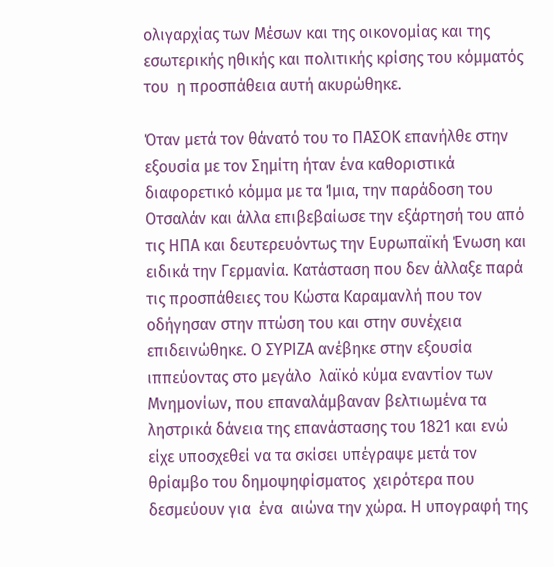ολιγαρχίας των Μέσων και της οικονομίας και της εσωτερικής ηθικής και πολιτικής κρίσης του κόμματός του  η προσπάθεια αυτή ακυρώθηκε.

Όταν μετά τον θάνατό του το ΠΑΣΟΚ επανήλθε στην εξουσία με τον Σημίτη ήταν ένα καθοριστικά διαφορετικό κόμμα με τα Ίμια, την παράδοση του Οτσαλάν και άλλα επιβεβαίωσε την εξάρτησή του από τις ΗΠΑ και δευτερευόντως την Ευρωπαϊκή Ένωση και ειδικά την Γερμανία. Κατάσταση που δεν άλλαξε παρά τις προσπάθειες του Κώστα Καραμανλή που τον οδήγησαν στην πτώση του και στην συνέχεια επιδεινώθηκε. Ο ΣΥΡΙΖΑ ανέβηκε στην εξουσία ιππεύοντας στο μεγάλο  λαϊκό κύμα εναντίον των Μνημονίων, που επαναλάμβαναν βελτιωμένα τα  ληστρικά δάνεια της επανάστασης του 1821 και ενώ  είχε υποσχεθεί να τα σκίσει υπέγραψε μετά τον θρίαμβο του δημοψηφίσματος  χειρότερα που δεσμεύουν για  ένα  αιώνα την χώρα. Η υπογραφή της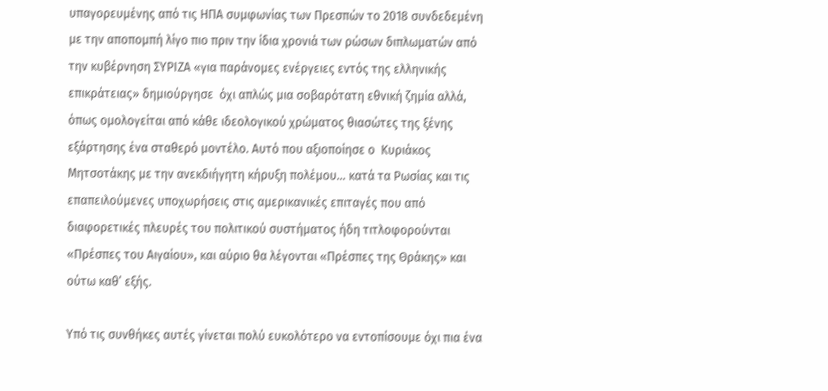υπαγορευμένης από τις ΗΠΑ συμφωνίας των Πρεσπών το 2018 συνδεδεμένη με την αποπομπή λίγο πιο πριν την ίδια χρονιά των ρώσων διπλωματών από την κυβέρνηση ΣΥΡΙΖΑ «για παράνομες ενέργειες εντός της ελληνικής επικράτειας» δημιούργησε  όχι απλώς μια σοβαρότατη εθνική ζημία αλλά, όπως ομολογείται από κάθε ιδεολογικού χρώματος θιασώτες της ξένης εξάρτησης ένα σταθερό μοντέλο. Αυτό που αξιοποίησε ο  Κυριάκος Μητσοτάκης με την ανεκδιήγητη κήρυξη πολέμου… κατά τα Ρωσίας και τις επαπειλούμενες υποχωρήσεις στις αμερικανικές επιταγές που από διαφορετικές πλευρές του πολιτικού συστήματος ήδη τιτλοφορούνται «Πρέσπες του Αιγαίου», και αύριο θα λέγονται «Πρέσπες της Θράκης» και ούτω καθ’ εξής.

Υπό τις συνθήκες αυτές γίνεται πολύ ευκολότερο να εντοπίσουμε όχι πια ένα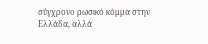σύγχρονο ρωσικό κόμμα στην Ελλάδα, αλλά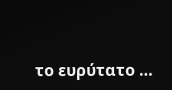το ευρύτατο …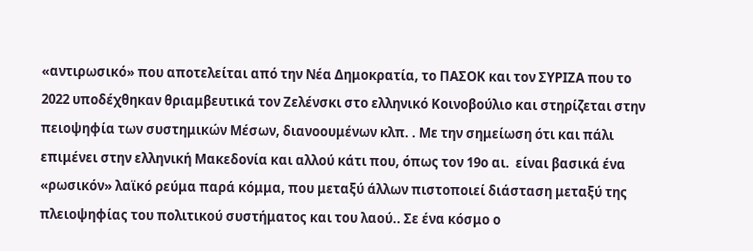«αντιρωσικό» που αποτελείται από την Νέα Δημοκρατία, το ΠΑΣΟΚ και τον ΣΥΡΙΖΑ που το 2022 υποδέχθηκαν θριαμβευτικά τον Ζελένσκι στο ελληνικό Κοινοβούλιο και στηρίζεται στην πειοψηφία των συστημικών Μέσων, διανοουμένων κλπ. . Με την σημείωση ότι και πάλι επιμένει στην ελληνική Μακεδονία και αλλού κάτι που, όπως τον 19ο αι.  είναι βασικά ένα «ρωσικόν» λαϊκό ρεύμα παρά κόμμα, που μεταξύ άλλων πιστοποιεί διάσταση μεταξύ της πλειοψηφίας του πολιτικού συστήματος και του λαού.. Σε ένα κόσμο ο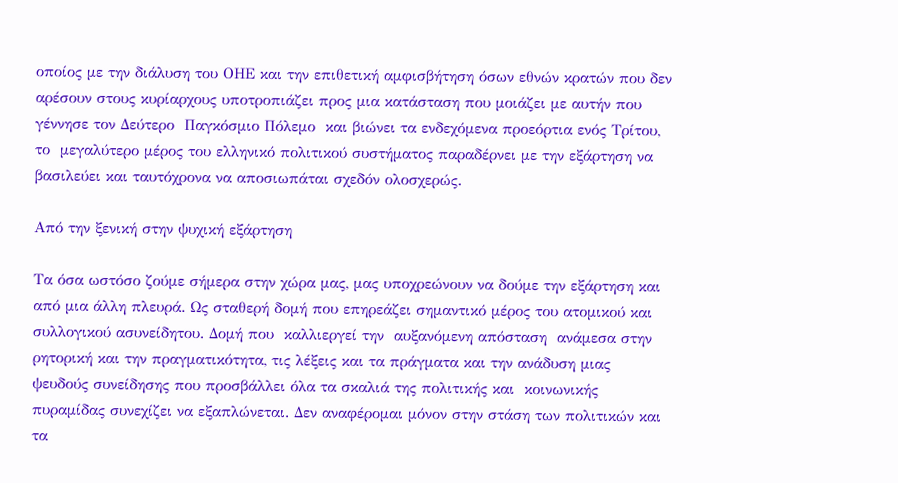οποίος με την διάλυση του ΟΗΕ και την επιθετική αμφισβήτηση όσων εθνών κρατών που δεν αρέσουν στους κυρίαρχους υποτροπιάζει προς μια κατάσταση που μοιάζει με αυτήν που γέννησε τον Δεύτερο  Παγκόσμιο Πόλεμο  και βιώνει τα ενδεχόμενα προεόρτια ενός Τρίτου, το  μεγαλύτερο μέρος του ελληνικό πολιτικού συστήματος παραδέρνει με την εξάρτηση να βασιλεύει και ταυτόχρονα να αποσιωπάται σχεδόν ολοσχερώς.

Από την ξενική στην ψυχική εξάρτηση

Τα όσα ωστόσο ζούμε σήμερα στην χώρα μας, μας υποχρεώνουν να δούμε την εξάρτηση και από μια άλλη πλευρά. Ως σταθερή δομή που επηρεάζει σημαντικό μέρος του ατομικού και συλλογικού ασυνείδητου. Δομή που  καλλιεργεί την  αυξανόμενη απόσταση  ανάμεσα στην  ρητορική και την πραγματικότητα, τις λέξεις και τα πράγματα και την ανάδυση μιας ψευδούς συνείδησης που προσβάλλει όλα τα σκαλιά της πολιτικής και  κοινωνικής πυραμίδας συνεχίζει να εξαπλώνεται. Δεν αναφέρομαι μόνον στην στάση των πολιτικών και τα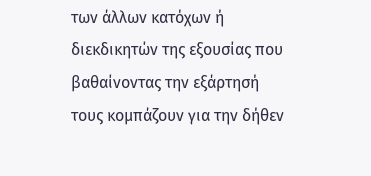των άλλων κατόχων ή διεκδικητών της εξουσίας που βαθαίνοντας την εξάρτησή τους κομπάζουν για την δήθεν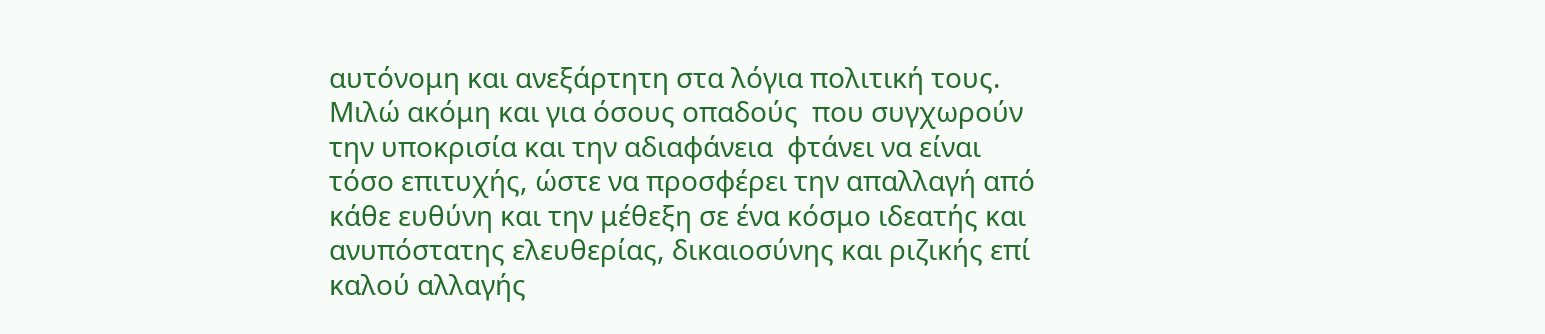αυτόνομη και ανεξάρτητη στα λόγια πολιτική τους. Μιλώ ακόμη και για όσους οπαδούς  που συγχωρούν την υποκρισία και την αδιαφάνεια  φτάνει να είναι τόσο επιτυχής, ώστε να προσφέρει την απαλλαγή από κάθε ευθύνη και την μέθεξη σε ένα κόσμο ιδεατής και ανυπόστατης ελευθερίας, δικαιοσύνης και ριζικής επί καλού αλλαγής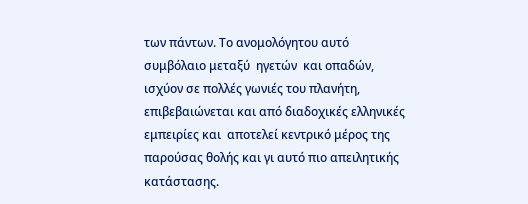των πάντων. Το ανομολόγητου αυτό συμβόλαιο μεταξύ  ηγετών  και οπαδών, ισχύον σε πολλές γωνιές του πλανήτη, επιβεβαιώνεται και από διαδοχικές ελληνικές εμπειρίες και  αποτελεί κεντρικό μέρος της παρούσας θολής και γι αυτό πιο απειλητικής κατάστασης.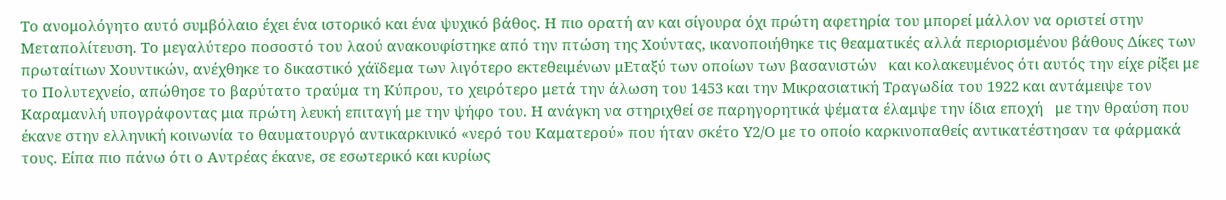Το ανομολόγητο αυτό συμβόλαιο έχει ένα ιστορικό και ένα ψυχικό βάθος. Η πιο ορατή αν και σίγουρα όχι πρώτη αφετηρία του μπορεί μάλλον να οριστεί στην Μεταπολίτευση. Το μεγαλύτερο ποσοστό του λαού ανακουφίστηκε από την πτώση της Χούντας, ικανοποιήθηκε τις θεαματικές αλλά περιορισμένου βάθους Δίκες των πρωταίτιων Χουντικών, ανέχθηκε το δικαστικό χάϊδεμα των λιγότερο εκτεθειμένων μΕταξύ των οποίων των βασανιστών   και κολακευμένος ότι αυτός την είχε ρίξει με το Πολυτεχνείο, απώθησε το βαρύτατο τραύμα τη Κύπρου, το χειρότερο μετά την άλωση του 1453 και την Μικρασιατική Τραγωδία του 1922 και αντάμειψε τον Καραμανλή υπογράφοντας μια πρώτη λευκή επιταγή με την ψήφο του. Η ανάγκη να στηριχθεί σε παρηγορητικά ψέματα έλαμψε την ίδια εποχή   με την θραύση που έκανε στην ελληνική κοινωνία το θαυματουργό αντικαρκινικό «νερό του Καματερού» που ήταν σκέτο Υ2/Ο με το οποίο καρκινοπαθείς αντικατέστησαν τα φάρμακά τους. Είπα πιο πάνω ότι ο Αντρέας έκανε, σε εσωτερικό και κυρίως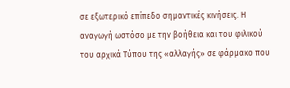σε εξωτερικό επίπεδο σημαντικές κινήσεις. Η αναγωγή ωστόσο με την βοήθεια και του φιλικού του αρχικά Τύπου της «αλλαγής» σε φάρμακο που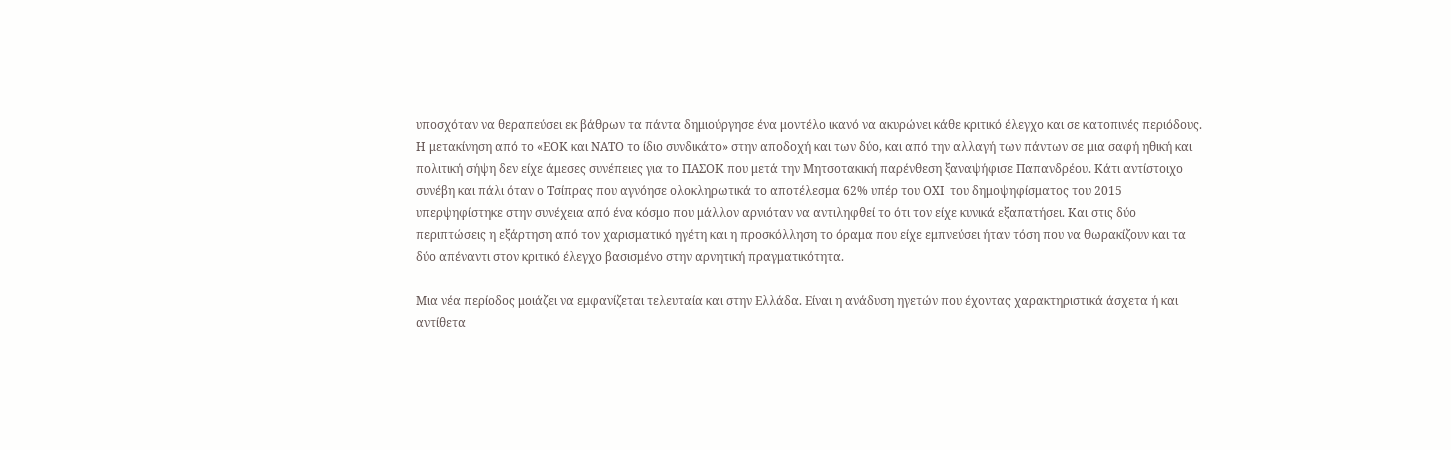υποσχόταν να θεραπεύσει εκ βάθρων τα πάντα δημιούργησε ένα μοντέλο ικανό να ακυρώνει κάθε κριτικό έλεγχο και σε κατοπινές περιόδους. Η μετακίνηση από το «ΕΟΚ και ΝΑΤΟ το ίδιο συνδικάτο» στην αποδοχή και των δύο, και από την αλλαγή των πάντων σε μια σαφή ηθική και πολιτική σήψη δεν είχε άμεσες συνέπειες για το ΠΑΣΟΚ που μετά την Μητσοτακική παρένθεση ξαναψήφισε Παπανδρέου. Κάτι αντίστοιχο συνέβη και πάλι όταν ο Τσίπρας που αγνόησε ολοκληρωτικά το αποτέλεσμα 62% υπέρ του ΟΧΙ  του δημοψηφίσματος του 2015  υπερψηφίστηκε στην συνέχεια από ένα κόσμο που μάλλον αρνιόταν να αντιληφθεί το ότι τον είχε κυνικά εξαπατήσει. Και στις δύο περιπτώσεις η εξάρτηση από τον χαρισματικό ηγέτη και η προσκόλληση το όραμα που είχε εμπνεύσει ήταν τόση που να θωρακίζουν και τα δύο απέναντι στον κριτικό έλεγχο βασισμένο στην αρνητική πραγματικότητα.

Μια νέα περίοδος μοιάζει να εμφανίζεται τελευταία και στην Ελλάδα. Είναι η ανάδυση ηγετών που έχοντας χαρακτηριστικά άσχετα ή και αντίθετα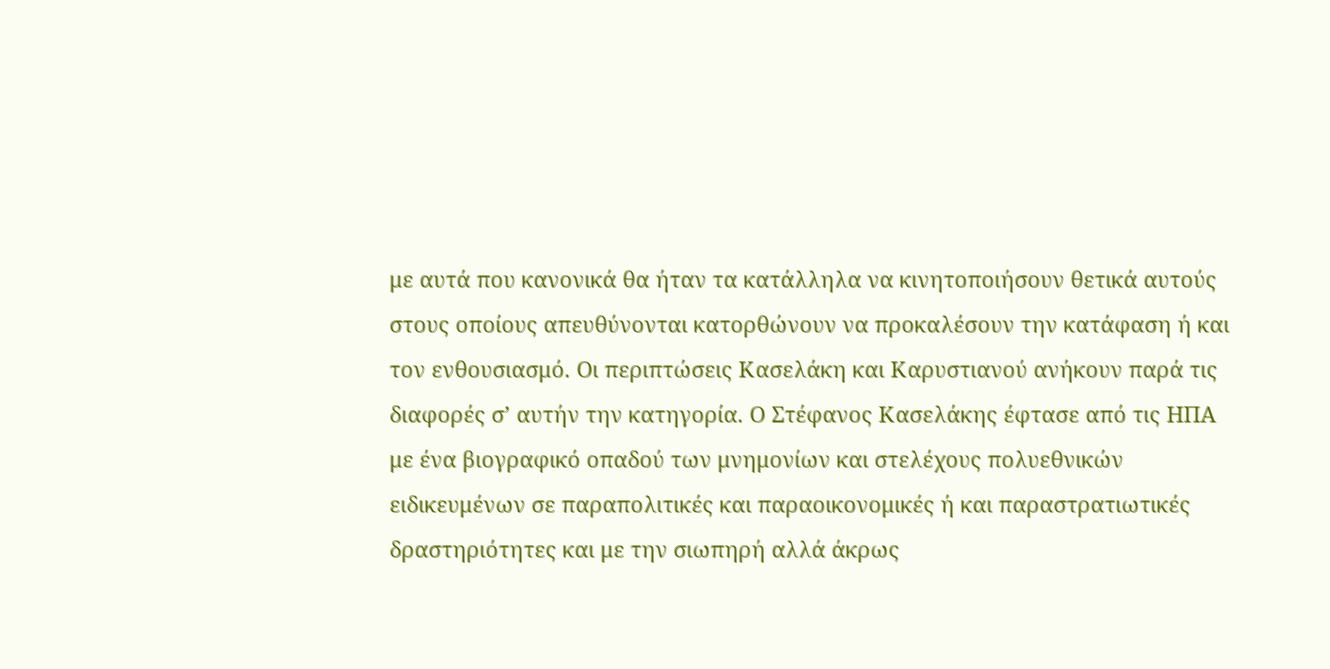με αυτά που κανονικά θα ήταν τα κατάλληλα να κινητοποιήσουν θετικά αυτούς στους οποίους απευθύνονται κατορθώνουν να προκαλέσουν την κατάφαση ή και τον ενθουσιασμό. Οι περιπτώσεις Κασελάκη και Καρυστιανού ανήκουν παρά τις διαφορές σ’ αυτήν την κατηγορία. Ο Στέφανος Κασελάκης έφτασε από τις ΗΠΑ με ένα βιογραφικό οπαδού των μνημονίων και στελέχους πολυεθνικών ειδικευμένων σε παραπολιτικές και παραοικονομικές ή και παραστρατιωτικές δραστηριότητες και με την σιωπηρή αλλά άκρως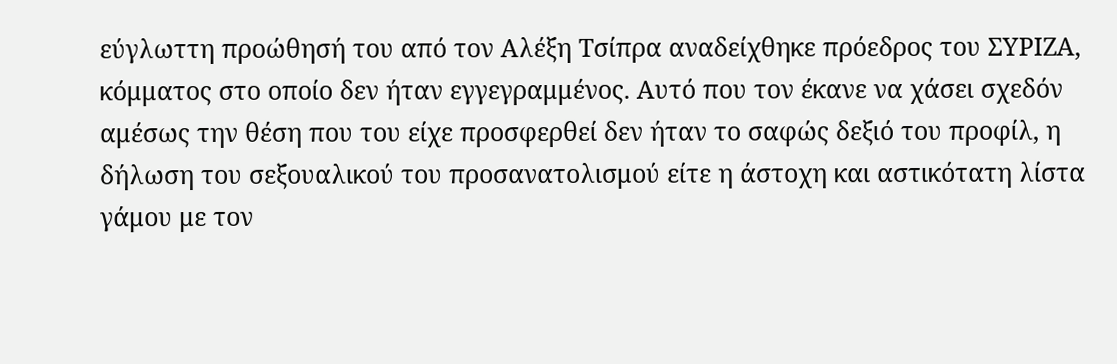εύγλωττη προώθησή του από τον Αλέξη Τσίπρα αναδείχθηκε πρόεδρος του ΣΥΡΙΖΑ, κόμματος στο οποίο δεν ήταν εγγεγραμμένος. Αυτό που τον έκανε να χάσει σχεδόν αμέσως την θέση που του είχε προσφερθεί δεν ήταν το σαφώς δεξιό του προφίλ, η δήλωση του σεξουαλικού του προσανατολισμού είτε η άστοχη και αστικότατη λίστα γάμου με τον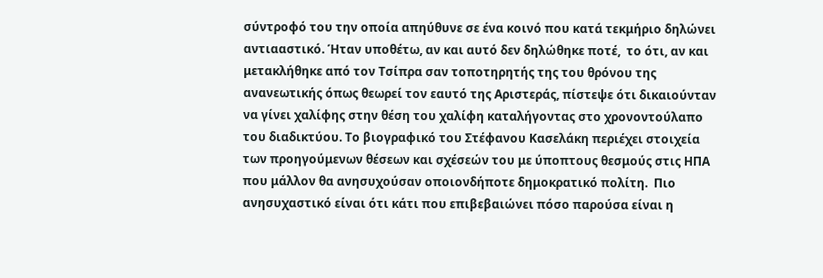σύντροφό του την οποία απηύθυνε σε ένα κοινό που κατά τεκμήριο δηλώνει αντιααστικό. Ήταν υποθέτω, αν και αυτό δεν δηλώθηκε ποτέ,  το ότι, αν και μετακλήθηκε από τον Τσίπρα σαν τοποτηρητής της του θρόνου της ανανεωτικής όπως θεωρεί τον εαυτό της Αριστεράς, πίστεψε ότι δικαιούνταν να γίνει χαλίφης στην θέση του χαλίφη καταλήγοντας στο χρονοντούλαπο του διαδικτύου. Το βιογραφικό του Στέφανου Κασελάκη περιέχει στοιχεία των προηγούμενων θέσεων και σχέσεών του με ύποπτους θεσμούς στις ΗΠΑ που μάλλον θα ανησυχούσαν οποιονδήποτε δημοκρατικό πολίτη.  Πιο ανησυχαστικό είναι ότι κάτι που επιβεβαιώνει πόσο παρούσα είναι η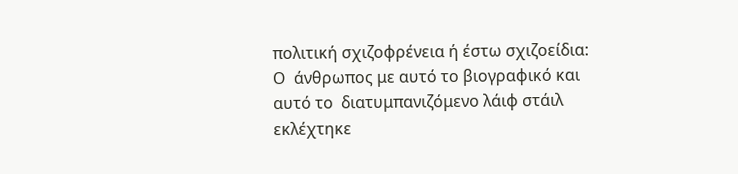πολιτική σχιζοφρένεια ή έστω σχιζοείδια: Ο  άνθρωπος με αυτό το βιογραφικό και αυτό το  διατυμπανιζόμενο λάιφ στάιλ εκλέχτηκε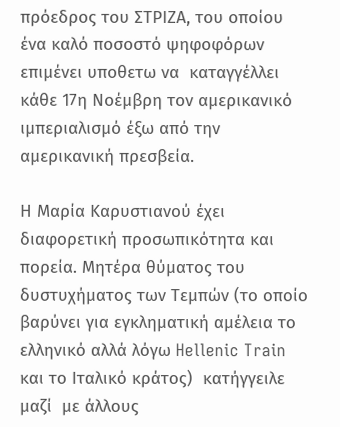πρόεδρος του ΣΤΡΙΖΑ, του οποίου ένα καλό ποσοστό ψηφοφόρων επιμένει υποθετω να  καταγγέλλει κάθε 17η Νοέμβρη τον αμερικανικό ιμπεριαλισμό έξω από την αμερικανική πρεσβεία.

Η Μαρία Καρυστιανού έχει διαφορετική προσωπικότητα και πορεία. Μητέρα θύματος του δυστυχήματος των Τεμπών (το οποίο βαρύνει για εγκληματική αμέλεια το ελληνικό αλλά λόγω Hellenic Train και το Ιταλικό κράτος)  κατήγγειλε μαζί  με άλλους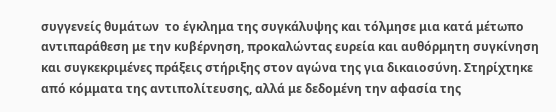συγγενείς θυμάτων  το έγκλημα της συγκάλυψης και τόλμησε μια κατά μέτωπο αντιπαράθεση με την κυβέρνηση, προκαλώντας ευρεία και αυθόρμητη συγκίνηση και συγκεκριμένες πράξεις στήριξης στον αγώνα της για δικαιοσύνη. Στηρίχτηκε από κόμματα της αντιπολίτευσης, αλλά με δεδομένη την αφασία της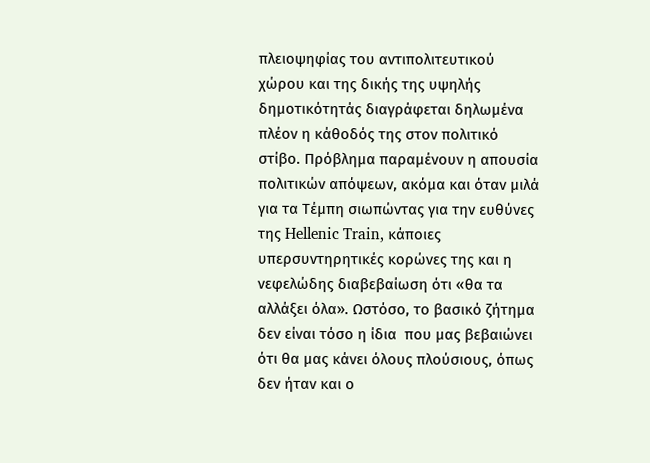πλειοψηφίας του αντιπολιτευτικού χώρου και της δικής της υψηλής δημοτικότητάς διαγράφεται δηλωμένα πλέον η κάθοδός της στον πολιτικό στίβο. Πρόβλημα παραμένουν η απουσία πολιτικών απόψεων, ακόμα και όταν μιλά για τα Τέμπη σιωπώντας για την ευθύνες της Hellenic Train, κάποιες υπερσυντηρητικές κορώνες της και η νεφελώδης διαβεβαίωση ότι «θα τα αλλάξει όλα». Ωστόσο, το βασικό ζήτημα δεν είναι τόσο η ίδια  που μας βεβαιώνει ότι θα μας κάνει όλους πλούσιους, όπως δεν ήταν και ο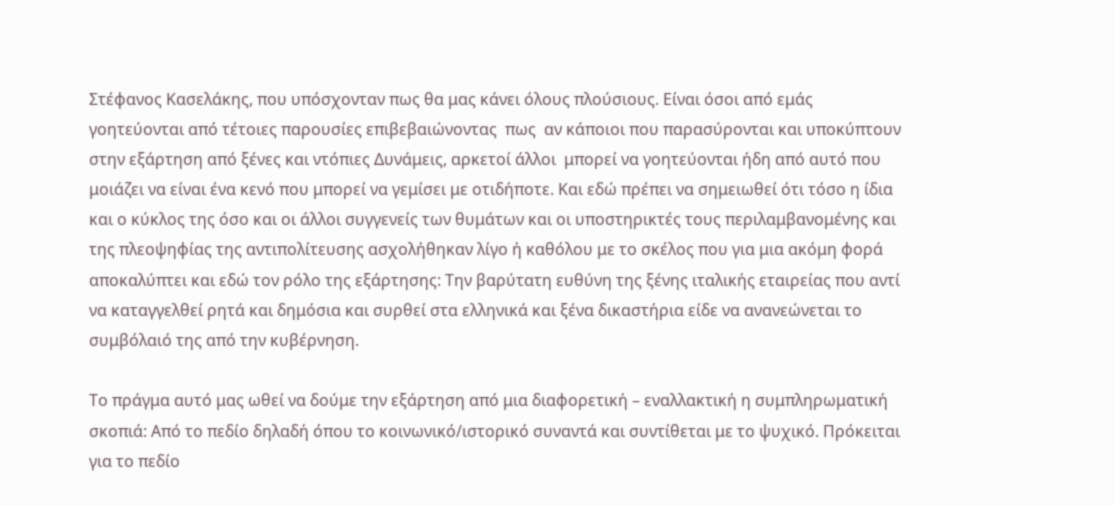Στέφανος Κασελάκης, που υπόσχονταν πως θα μας κάνει όλους πλούσιους. Είναι όσοι από εμάς γοητεύονται από τέτοιες παρουσίες επιβεβαιώνοντας  πως  αν κάποιοι που παρασύρονται και υποκύπτουν στην εξάρτηση από ξένες και ντόπιες Δυνάμεις, αρκετοί άλλοι  μπορεί να γοητεύονται ήδη από αυτό που μοιάζει να είναι ένα κενό που μπορεί να γεμίσει με οτιδήποτε. Και εδώ πρέπει να σημειωθεί ότι τόσο η ίδια και ο κύκλος της όσο και οι άλλοι συγγενείς των θυμάτων και οι υποστηρικτές τους περιλαμβανομένης και της πλεοψηφίας της αντιπολίτευσης ασχολήθηκαν λίγο ή καθόλου με το σκέλος που για μια ακόμη φορά αποκαλύπτει και εδώ τον ρόλο της εξάρτησης: Την βαρύτατη ευθύνη της ξένης ιταλικής εταιρείας που αντί να καταγγελθεί ρητά και δημόσια και συρθεί στα ελληνικά και ξένα δικαστήρια είδε να ανανεώνεται το συμβόλαιό της από την κυβέρνηση.

Το πράγμα αυτό μας ωθεί να δούμε την εξάρτηση από μια διαφορετική – εναλλακτική η συμπληρωματική σκοπιά: Από το πεδίο δηλαδή όπου το κοινωνικό/ιστορικό συναντά και συντίθεται με το ψυχικό. Πρόκειται για το πεδίο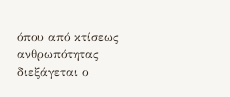όπου από κτίσεως ανθρωπότητας διεξάγεται ο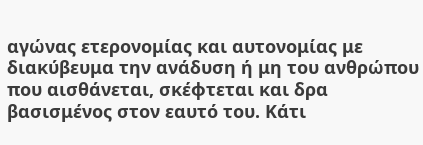αγώνας ετερονομίας και αυτονομίας με διακύβευμα την ανάδυση ή μη του ανθρώπου που αισθάνεται, σκέφτεται και δρα βασισμένος στον εαυτό του. Κάτι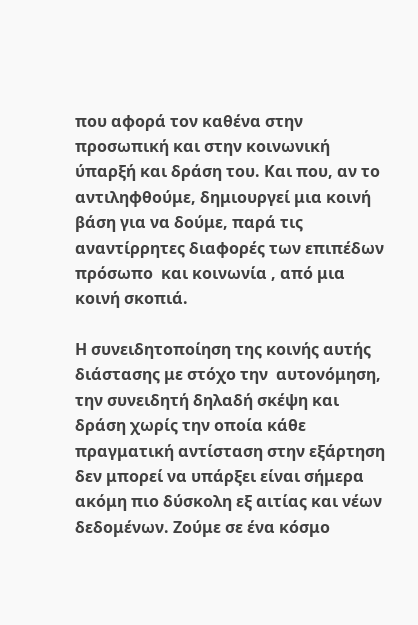που αφορά τον καθένα στην προσωπική και στην κοινωνική ύπαρξή και δράση του. Και που, αν το αντιληφθούμε, δημιουργεί μια κοινή βάση για να δούμε, παρά τις αναντίρρητες διαφορές των επιπέδων πρόσωπο  και κοινωνία , από μια κοινή σκοπιά.

Η συνειδητοποίηση της κοινής αυτής διάστασης με στόχο την  αυτονόμηση, την συνειδητή δηλαδή σκέψη και δράση χωρίς την οποία κάθε πραγματική αντίσταση στην εξάρτηση δεν μπορεί να υπάρξει είναι σήμερα ακόμη πιο δύσκολη εξ αιτίας και νέων δεδομένων. Ζούμε σε ένα κόσμο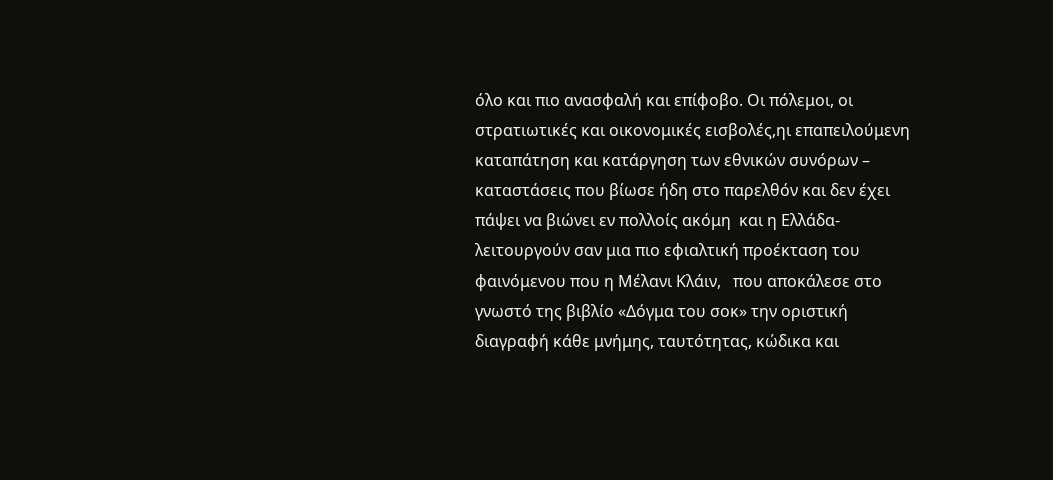όλο και πιο ανασφαλή και επίφοβο. Οι πόλεμοι, οι στρατιωτικές και οικονομικές εισβολές,ηι επαπειλούμενη καταπάτηση και κατάργηση των εθνικών συνόρων – καταστάσεις που βίωσε ήδη στο παρελθόν και δεν έχει πάψει να βιώνει εν πολλοίς ακόμη  και η Ελλάδα- λειτουργούν σαν μια πιο εφιαλτική προέκταση του φαινόμενου που η Μέλανι Κλάιν,   που αποκάλεσε στο γνωστό της βιβλίο «Δόγμα του σοκ» την οριστική διαγραφή κάθε μνήμης, ταυτότητας, κώδικα και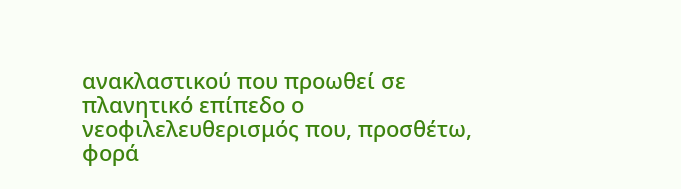ανακλαστικού που προωθεί σε πλανητικό επίπεδο ο νεοφιλελευθερισμός που, προσθέτω, φορά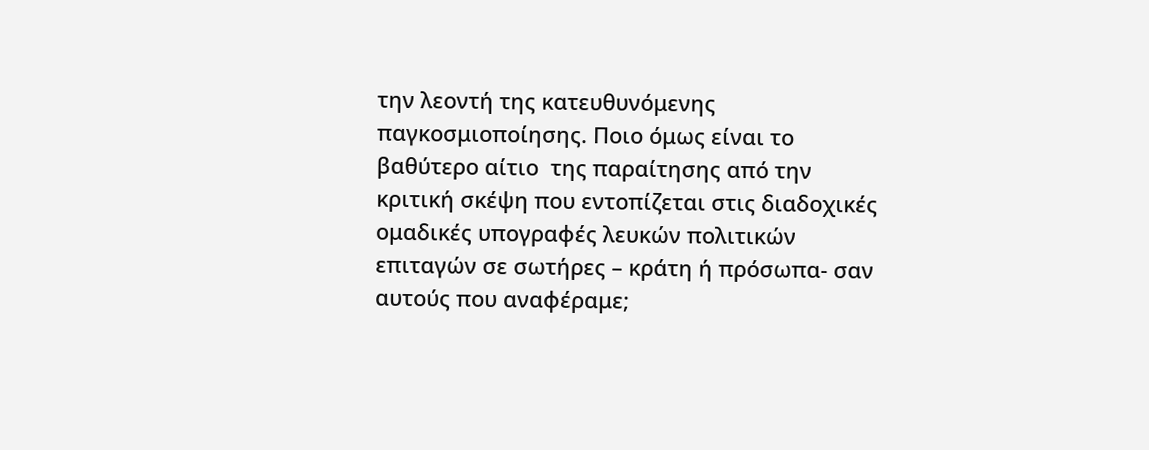την λεοντή της κατευθυνόμενης παγκοσμιοποίησης. Ποιο όμως είναι το βαθύτερο αίτιο  της παραίτησης από την κριτική σκέψη που εντοπίζεται στις διαδοχικές ομαδικές υπογραφές λευκών πολιτικών  επιταγών σε σωτήρες – κράτη ή πρόσωπα- σαν αυτούς που αναφέραμε;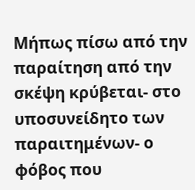Μήπως πίσω από την παραίτηση από την σκέψη κρύβεται- στο υποσυνείδητο των παραιτημένων- ο φόβος που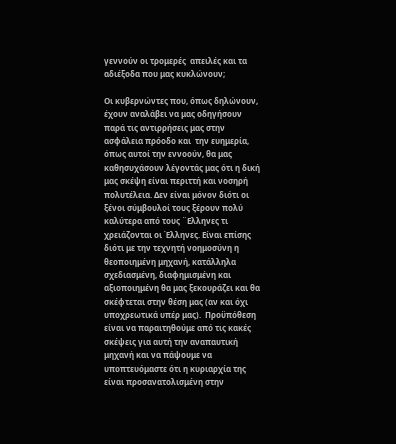γεννούν οι τρομερές  απειλές και τα αδιέξοδα που μας κυκλώνουν;

Οι κυβερνώντες που, όπως δηλώνουν, έχουν αναλάβει να μας οδηγήσουν παρά τις αντιρρήσεις μας στην ασφάλεια πρόοδο και  την ευημερία, όπως αυτοί την εννοούν, θα μας καθησυχάσουν λέγοντάς μας ότι η δική μας σκέψη είναι περιττή και νοσηρή πολυτέλεια. Δεν είναι μόνον διότι οι ξένοι σύμβουλοί τους ξέρουν πολύ καλύτερα από τους ¨Ελληνες τι χρειάζονται οι Έλληνες. Είναι επίσης διότι με την τεχνητή νοημοσύνη η θεοποιημένη μηχανή, κατάλληλα σχεδιασμένη, διαφημισμένη και αξιοποιημένη θα μας ξεκουράζει και θα σκέφτεται στην θέση μας (αν και όχι υποχρεωτικά υπέρ μας).  Προϋπόθεση είναι να παραιτηθούμε από τις κακές σκέψεις για αυτή την αναπαυτική  μηχανή και να πάψουμε να υποπτευόμαστε ότι η κυριαρχία της είναι προσανατολισμένη στην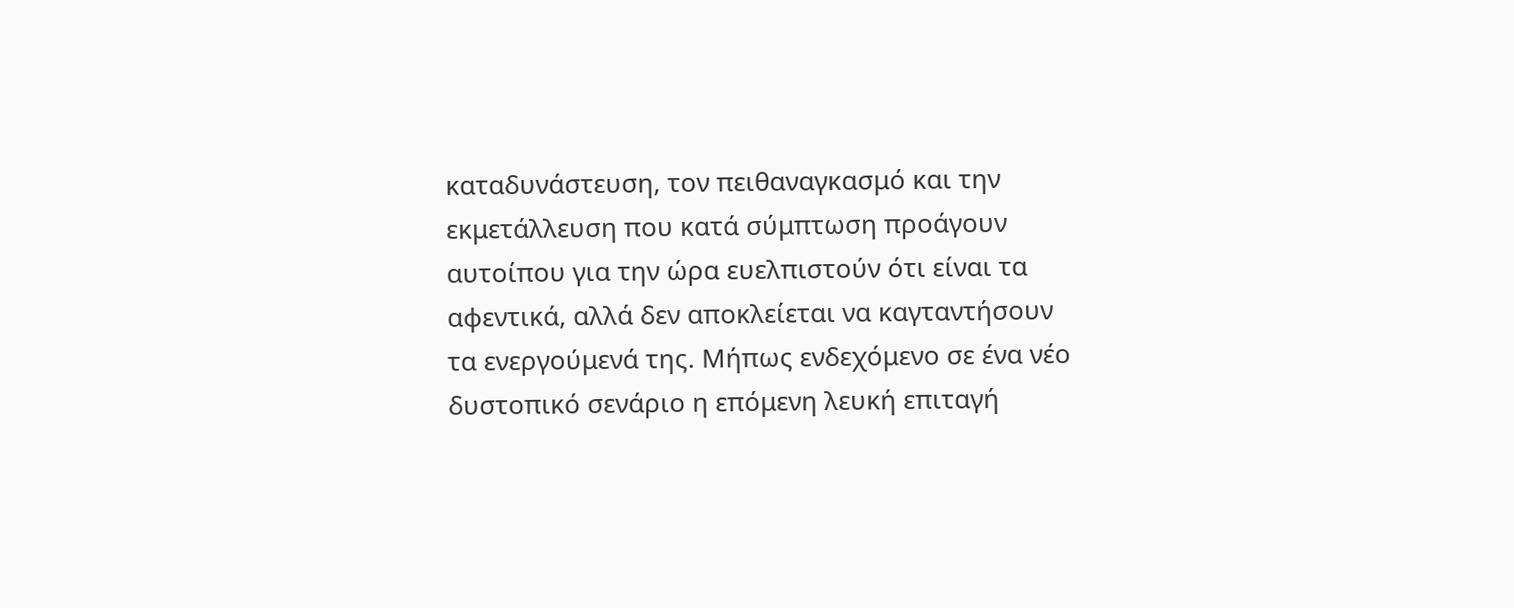καταδυνάστευση, τον πειθαναγκασμό και την εκμετάλλευση που κατά σύμπτωση προάγουν αυτοίπου για την ώρα ευελπιστούν ότι είναι τα αφεντικά, αλλά δεν αποκλείεται να καγταντήσουν τα ενεργούμενά της. Μήπως ενδεχόμενο σε ένα νέο δυστοπικό σενάριο η επόμενη λευκή επιταγή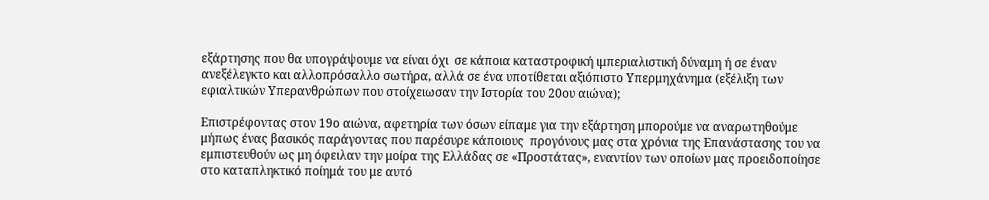εξάρτησης που θα υπογράψουμε να είναι όχι  σε κάποια καταστροφική ιμπεριαλιστική δύναμη ή σε έναν ανεξέλεγκτο και αλλοπρόσαλλο σωτήρα, αλλά σε ένα υποτίθεται αξιόπιστο Υπερμηχάνημα (εξέλιξη των εφιαλτικών Υπερανθρώπων που στοίχειωσαν την Ιστορία του 20ου αιώνα);

Επιστρέφοντας στον 19ο αιώνα, αφετηρία των όσων είπαμε για την εξάρτηση μπορούμε να αναρωτηθούμε  μήπως ένας βασικός παράγοντας που παρέσυρε κάποιους  προγόνους μας στα χρόνια της Επανάστασης του να εμπιστευθούν ως μη όφειλαν την μοίρα της Ελλάδας σε «Προστάτας», εναντίον των οποίων μας προειδοποίησε στο καταπληκτικό ποίημά του με αυτό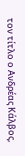τον τίτλο ο Ανδρέας Κάλβος,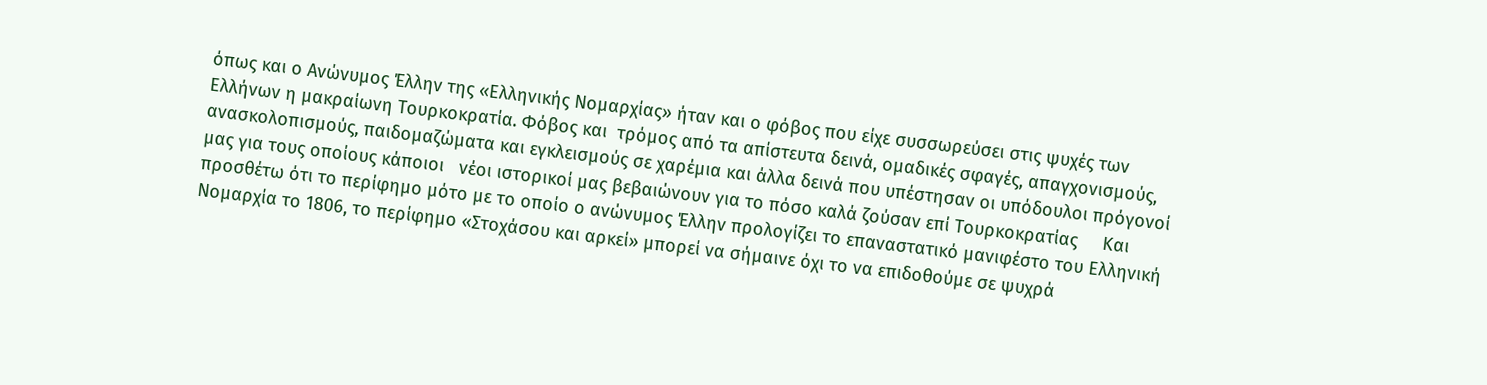όπως και ο Ανώνυμος Έλλην της «Ελληνικής Νομαρχίας» ήταν και ο φόβος που είχε συσσωρεύσει στις ψυχές των Ελλήνων η μακραίωνη Τουρκοκρατία. Φόβος και  τρόμος από τα απίστευτα δεινά, ομαδικές σφαγές, απαγχονισμούς, ανασκολοπισμούς, παιδομαζώματα και εγκλεισμούς σε χαρέμια και άλλα δεινά που υπέστησαν οι υπόδουλοι πρόγονοί μας για τους οποίους κάποιοι   νέοι ιστορικοί μας βεβαιώνουν για το πόσο καλά ζούσαν επί Τουρκοκρατίας     Και προσθέτω ότι το περίφημο μότο με το οποίο ο ανώνυμος Έλλην προλογίζει το επαναστατικό μανιφέστο του Ελληνική Νομαρχία το 1806, το περίφημο «Στοχάσου και αρκεί» μπορεί να σήμαινε όχι το να επιδοθούμε σε ψυχρά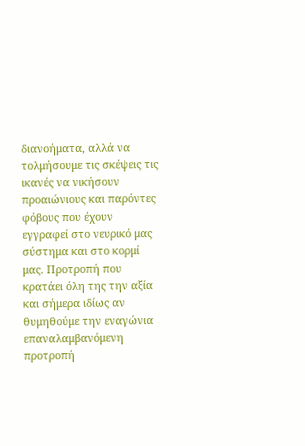διανοήματα, αλλά να τολμήσουμε τις σκέψεις τις ικανές να νικήσουν προαιώνιους και παρόντες φόβους που έχουν  εγγραφεί στο νευρικό μας σύστημα και στο κορμί μας. Προτροπή που κρατάει όλη της την αξία και σήμερα ιδίως αν θυμηθούμε την εναγώνια επαναλαμβανόμενη προτροπή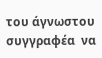του άγνωστου συγγραφέα  να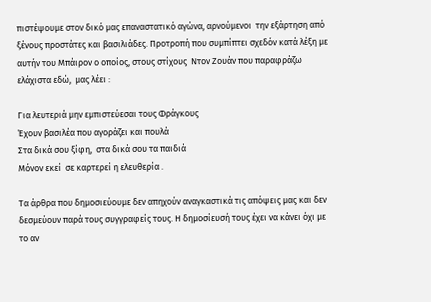πιστέψουμε στον δικό μας επαναστατικό αγώνα, αρνούμενοι  την εξάρτηση από ξένους προστάτες και βασιλιάδες. Προτροπή που συμπίπτει σχεδόν κατά λέξη με αυτήν του Μπάιρον ο οποίος, στους στίχους  Ντον Ζουάν που παραφράζω ελάχιστα εδώ,  μας λέει :

Για λευτεριά μην εμπιστεύεσαι τους Φράγκους
Έχουν βασιλέα που αγοράζει και πουλά
Στα δικά σου ξίφη,  στα δικά σου τα παιδιά
Μόνον εκεί  σε καρτερεί η ελευθερία .

Τα άρθρα που δημοσιεύουμε δεν απηχούν αναγκαστικά τις απόψεις μας και δεν δεσμεύουν παρά τους συγγραφείς τους. Η δημοσίευσή τους έχει να κάνει όχι με το αν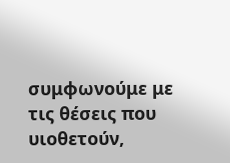συμφωνούμε με τις θέσεις που υιοθετούν,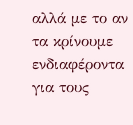αλλά με το αν τα κρίνουμε ενδιαφέροντα για τους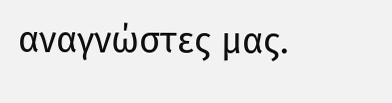αναγνώστες μας.